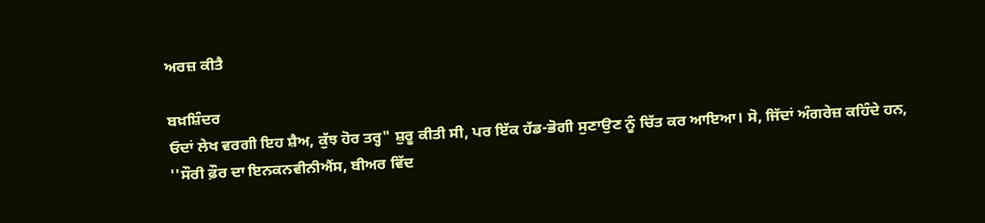ਅਰਜ਼ ਕੀਤੈ

ਬਖ਼ਸ਼ਿੰਦਰ
ਓਦਾਂ ਲੇਖ ਵਰਗੀ ਇਹ ਸ਼ੈਅ, ਕੁੱਝ ਹੋਰ ਤਰ੍ਹ" ਸ਼ੁਰੂ ਕੀਤੀ ਸੀ, ਪਰ ਇੱਕ ਹੱਡ-ਭੋਗੀ ਸੁਣਾਉਣ ਨੂੰ ਚਿੱਤ ਕਰ ਆਇਆ। ਸੋ, ਜਿੱਦਾਂ ਅੰਗਰੇਜ਼ ਕਹਿੰਦੇ ਹਨ, ''ਸੌਰੀ ਫ਼ੌਰ ਦਾ ਇਨਕਨਵੀਨੀਐਂਸ, ਬੀਅਰ ਵਿੱਦ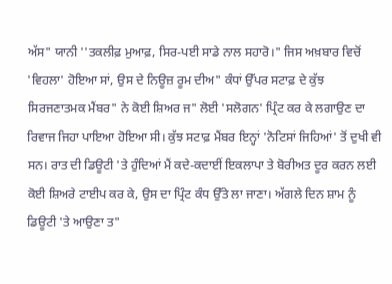ਅੱਸ" ਯਾਨੀ ''ਤਕਲੀਫ਼ ਮੁਆਫ਼, ਸਿਰ-ਪਈ ਸਾਡੇ ਨਾਲ ਸਹਾਰੋ।" ਜਿਸ ਅਖ਼ਬਾਰ ਵਿਚੋਂ 'ਵਿਹਲਾ' ਹੋਇਆ ਸਾਂ, ਉਸ ਦੇ ਨਿਊਜ਼ ਰੂਮ ਦੀਅ" ਕੰਧਾਂ ਉੱਪਰ ਸਟਾਫ਼ ਦੇ ਕੁੱਝ ਸਿਰਜਣਾਤਮਕ ਮੈਂਬਰ" ਨੇ ਕੋਈ ਸ਼ਿਅਰ ਜ" ਲੋਈ 'ਸਲੋਗਨ' ਪ੍ਰਿੰਟ ਕਰ ਕੇ ਲਗਾਉਣ ਦਾ ਰਿਵਾਜ ਜਿਹਾ ਪਾਇਆ ਹੋਇਆ ਸੀ। ਕੁੱਝ ਸਟਾਫ਼ ਮੈਂਬਰ ਇਨ੍ਹਾਂ 'ਨੋਟਿਸਾਂ ਜਿਹਿਆਂ' ਤੋਂ ਦੁਖੀ ਵੀ ਸਨ। ਰਾਤ ਦੀ ਡਿਊਟੀ 'ਤੇ ਹੁੰਦਿਆਂ ਮੈਂ ਕਦੇ-ਕਦਾਈਂ ਇਕਲਾਪਾ ਤੇ ਬੋਰੀਅਤ ਦੂਰ ਕਰਨ ਲਈ ਕੋਈ ਸ਼ਿਅਰੇ ਟਾਈਪ ਕਰ ਕੇ, ਉਸ ਦਾ ਪ੍ਰਿੰਟ ਕੰਧ ਉੱਤੇ ਲਾ ਜਾਣਾ। ਅੱਗਲੇ ਦਿਨ ਸ਼ਾਮ ਨੂੰ ਡਿਊਟੀ 'ਤੇ ਆਉਣਾ ਤ"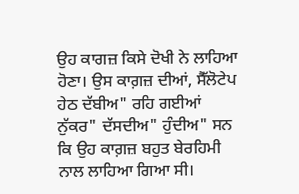ਉਹ ਕਾਗਜ਼ ਕਿਸੇ ਦੋਖੀ ਨੇ ਲਾਹਿਆ ਹੋਣਾ। ਉਸ ਕਾਗ਼ਜ਼ ਦੀਆਂ, ਸੈੱਲੋਟੇਪ ਹੇਠ ਦੱਬੀਅ" ਰਹਿ ਗਈਆਂ ਨੁੱਕਰ" ਦੱਸਦੀਅ" ਹੁੰਦੀਅ" ਸਨ ਕਿ ਉਹ ਕਾਗ਼ਜ਼ ਬਹੁਤ ਬੇਰਹਿਮੀ ਨਾਲ ਲਾਹਿਆ ਗਿਆ ਸੀ।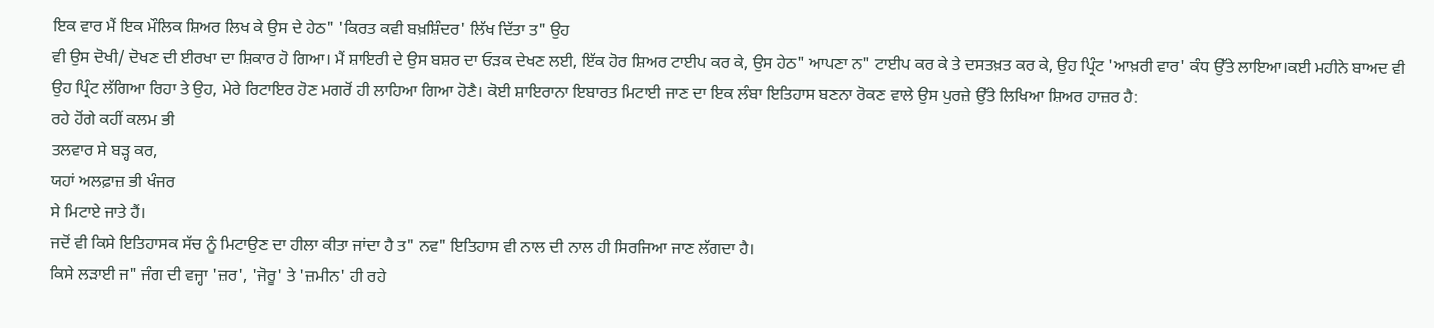ਇਕ ਵਾਰ ਮੈਂ ਇਕ ਮੌਲਿਕ ਸ਼ਿਅਰ ਲਿਖ ਕੇ ਉਸ ਦੇ ਹੇਠ" 'ਕਿਰਤ ਕਵੀ ਬਖ਼ਸ਼ਿੰਦਰ' ਲਿੱਖ ਦਿੱਤਾ ਤ" ਉਹ
ਵੀ ਉਸ ਦੋਖੀ/ ਦੋਖਣ ਦੀ ਈਰਖਾ ਦਾ ਸ਼ਿਕਾਰ ਹੋ ਗਿਆ। ਮੈਂ ਸ਼ਾਇਰੀ ਦੇ ਉਸ ਬਸ਼ਰ ਦਾ ਓੜਕ ਦੇਖਣ ਲਈ, ਇੱਕ ਹੋਰ ਸ਼ਿਅਰ ਟਾਈਪ ਕਰ ਕੇ, ਉਸ ਹੇਠ" ਆਪਣਾ ਨ" ਟਾਈਪ ਕਰ ਕੇ ਤੇ ਦਸਤਖ਼ਤ ਕਰ ਕੇ, ਉਹ ਪ੍ਰਿੰਟ 'ਆਖ਼ਰੀ ਵਾਰ' ਕੰਧ ਉੱਤੇ ਲਾਇਆ।ਕਈ ਮਹੀਨੇ ਬਾਅਦ ਵੀ ਉਹ ਪ੍ਰਿੰਟ ਲੱਗਿਆ ਰਿਹਾ ਤੇ ਉਹ, ਮੇਰੇ ਰਿਟਾਇਰ ਹੋਣ ਮਗਰੋਂ ਹੀ ਲਾਹਿਆ ਗਿਆ ਹੋਣੈ। ਕੋਈ ਸ਼ਾਇਰਾਨਾ ਇਬਾਰਤ ਮਿਟਾਈ ਜਾਣ ਦਾ ਇਕ ਲੰਬਾ ਇਤਿਹਾਸ ਬਣਨਾ ਰੋਕਣ ਵਾਲੇ ਉਸ ਪੁਰਜ਼ੇ ਉੱਤੇ ਲਿਖਿਆ ਸ਼ਿਅਰ ਹਾਜ਼ਰ ਹੈ:
ਰਹੇ ਹੋਂਗੇ ਕਹੀਂ ਕਲਮ ਭੀ
ਤਲਵਾਰ ਸੇ ਬੜ੍ਹ ਕਰ,
ਯਹਾਂ ਅਲਫ਼ਾਜ਼ ਭੀ ਖੰਜਰ
ਸੇ ਮਿਟਾਏ ਜਾਤੇ ਹੈਂ।
ਜਦੋਂ ਵੀ ਕਿਸੇ ਇਤਿਹਾਸਕ ਸੱਚ ਨੂੰ ਮਿਟਾਉਣ ਦਾ ਹੀਲਾ ਕੀਤਾ ਜਾਂਦਾ ਹੈ ਤ" ਨਵ" ਇਤਿਹਾਸ ਵੀ ਨਾਲ ਦੀ ਨਾਲ ਹੀ ਸਿਰਜਿਆ ਜਾਣ ਲੱਗਦਾ ਹੈ।
ਕਿਸੇ ਲੜਾਈ ਜ" ਜੰਗ ਦੀ ਵਜ੍ਹਾ 'ਜ਼ਰ', 'ਜੋਰੂ' ਤੇ 'ਜ਼ਮੀਨ' ਹੀ ਰਹੇ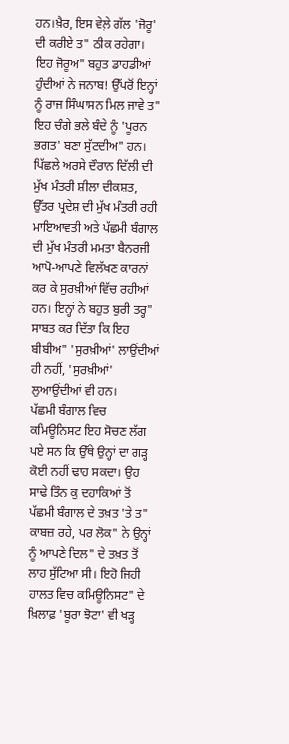ਹਨ।ਖ਼ੈਰ, ਇਸ ਵੇਲ਼ੇ ਗੱਲ 'ਜੋਰੂ' ਦੀ ਕਰੀਏ ਤ" ਠੀਕ ਰਹੇਗਾ। ਇਹ ਜੋਰੂਅ" ਬਹੁਤ ਡਾਹਡੀਆਂ ਹੁੰਦੀਆਂ ਨੇ ਜਨਾਬ! ਉੱਪਰੋਂ ਇਨ੍ਹਾਂ ਨੂੰ ਰਾਜ ਸਿੰਘਾਸਨ ਮਿਲ ਜਾਵੇ ਤ" ਇਹ ਚੰਗੇ ਭਲੇ ਬੰਦੇ ਨੂੰ 'ਪੂਰਨ ਭਗਤ' ਬਣਾ ਸੁੱਟਦੀਅ" ਹਨ। ਪਿੱਛਲੇ ਅਰਸੇ ਦੌਰਾਨ ਦਿੱਲੀ ਦੀ ਮੁੱਖ ਮੰਤਰੀ ਸ਼ੀਲਾ ਦੀਕਸ਼ਤ, ਉੱਤਰ ਪ੍ਰਦੇਸ਼ ਦੀ ਮੁੱਖ ਮੰਤਰੀ ਰਹੀ ਮਾਇਆਵਤੀ ਅਤੇ ਪੱਛਮੀ ਬੰਗਾਲ ਦੀ ਮੁੱਖ ਮੰਤਰੀ ਮਮਤਾ ਬੈਨਰਜੀ ਆਪੋ-ਆਪਣੇ ਵਿਲੱਖਣ ਕਾਰਨਾਂ ਕਰ ਕੇ ਸੁਰਖ਼ੀਆਂ ਵਿੱਚ ਰਹੀਆਂ ਹਨ। ਇਨ੍ਹਾਂ ਨੇ ਬਹੁਤ ਬੁਰੀ ਤਰ੍ਹ" ਸਾਬਤ ਕਰ ਦਿੱਤਾ ਕਿ ਇਹ ਬੀਬੀਅ" 'ਸੁਰਖ਼ੀਆਂ' ਲਾਉਂਦੀਆਂ ਹੀ ਨਹੀਂ, 'ਸੁਰਖ਼ੀਆਂ' ਲੁਆਉਂਦੀਆਂ ਵੀ ਹਨ।
ਪੱਛਮੀ ਬੰਗਾਲ ਵਿਚ ਕਮਿਊਨਿਸਟ ਇਹ ਸੋਚਣ ਲੱਗ ਪਏ ਸਨ ਕਿ ਉੱਥੇ ਉਨ੍ਹਾਂ ਦਾ ਗੜ੍ਹ ਕੋਈ ਨਹੀਂ ਢਾਹ ਸਕਦਾ। ਉਹ ਸਾਢੇ ਤਿੰਨ ਕੁ ਦਹਾਕਿਆਂ ਤੋਂ ਪੱਛਮੀ ਬੰਗਾਲ ਦੇ ਤਖ਼ਤ 'ਤੇ ਤ" ਕਾਬਜ਼ ਰਹੇ, ਪਰ ਲੋਕ" ਨੇ ਉਨ੍ਹਾਂ ਨੂੰ ਆਪਣੇ ਦਿਲ" ਦੇ ਤਖ਼ਤ ਤੋਂ ਲਾਹ ਸੁੱਟਿਆ ਸੀ। ਇਹੋ ਜਿਹੀ ਹਾਲਤ ਵਿਚ ਕਮਿਊਨਿਸਟ" ਦੇ ਖ਼ਿਲਾਫ਼ 'ਬੂਰਾ ਝੋਟਾ' ਵੀ ਖੜ੍ਹ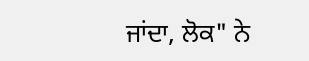ਜਾਂਦਾ, ਲੋਕ" ਨੇ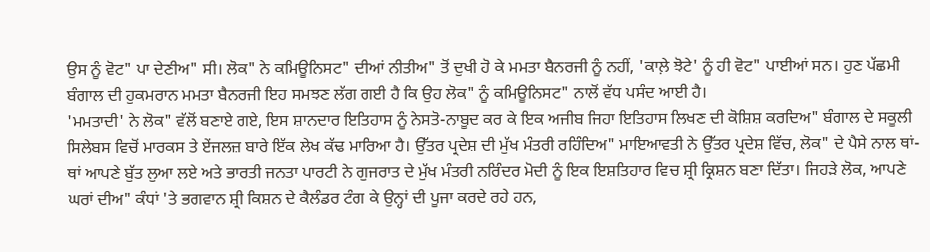ਉਸ ਨੂੰ ਵੋਟ" ਪਾ ਦੇਣੀਅ" ਸੀ। ਲੋਕ" ਨੇ ਕਮਿਊਨਿਸਟ" ਦੀਆਂ ਨੀਤੀਅ" ਤੋਂ ਦੁਖੀ ਹੋ ਕੇ ਮਮਤਾ ਬੈਨਰਜੀ ਨੂੰ ਨਹੀਂ, 'ਕਾਲ਼ੇ ਝੋਟੇ' ਨੂੰ ਹੀ ਵੋਟ" ਪਾਈਆਂ ਸਨ। ਹੁਣ ਪੱਛਮੀ ਬੰਗਾਲ ਦੀ ਹੁਕਮਰਾਨ ਮਮਤਾ ਬੈਨਰਜੀ ਇਹ ਸਮਝਣ ਲੱਗ ਗਈ ਹੈ ਕਿ ਉਹ ਲੋਕ" ਨੂੰ ਕਮਿਊਨਿਸਟ" ਨਾਲੋਂ ਵੱਧ ਪਸੰਦ ਆਈ ਹੈ।
'ਮਮਤਾਦੀ' ਨੇ ਲੋਕ" ਵੱਲੋਂ ਬਣਾਏ ਗਏ, ਇਸ ਸ਼ਾਨਦਾਰ ਇਤਿਹਾਸ ਨੂੰ ਨੇਸਤੋ-ਨਾਬੂਦ ਕਰ ਕੇ ਇਕ ਅਜੀਬ ਜਿਹਾ ਇਤਿਹਾਸ ਲਿਖਣ ਦੀ ਕੋਸ਼ਿਸ਼ ਕਰਦਿਅ" ਬੰਗਾਲ ਦੇ ਸਕੂਲੀ ਸਿਲੇਬਸ ਵਿਚੋਂ ਮਾਰਕਸ ਤੇ ਏਂਜਲਜ਼ ਬਾਰੇ ਇੱਕ ਲੇਖ ਕੱਢ ਮਾਰਿਆ ਹੈ। ਉੱਤਰ ਪ੍ਰਦੇਸ਼ ਦੀ ਮੁੱਖ ਮੰਤਰੀ ਰਹਿੰਦਿਅ" ਮਾਇਆਵਤੀ ਨੇ ਉੱਤਰ ਪ੍ਰਦੇਸ਼ ਵਿੱਚ, ਲੋਕ" ਦੇ ਪੈਸੇ ਨਾਲ ਥਾਂ-ਥਾਂ ਆਪਣੇ ਬੁੱਤ ਲੁਆ ਲਏ ਅਤੇ ਭਾਰਤੀ ਜਨਤਾ ਪਾਰਟੀ ਨੇ ਗੁਜਰਾਤ ਦੇ ਮੁੱਖ ਮੰਤਰੀ ਨਰਿੰਦਰ ਮੋਦੀ ਨੂੰ ਇਕ ਇਸ਼ਤਿਹਾਰ ਵਿਚ ਸ਼੍ਰੀ ਕ੍ਰਿਸ਼ਨ ਬਣਾ ਦਿੱਤਾ। ਜਿਹੜੇ ਲੋਕ, ਆਪਣੇ ਘਰਾਂ ਦੀਅ" ਕੰਧਾਂ 'ਤੇ ਭਗਵਾਨ ਸ਼੍ਰੀ ਕਿਸ਼ਨ ਦੇ ਕੈਲੰਡਰ ਟੰਗ ਕੇ ਉਨ੍ਹਾਂ ਦੀ ਪੂਜਾ ਕਰਦੇ ਰਹੇ ਹਨ,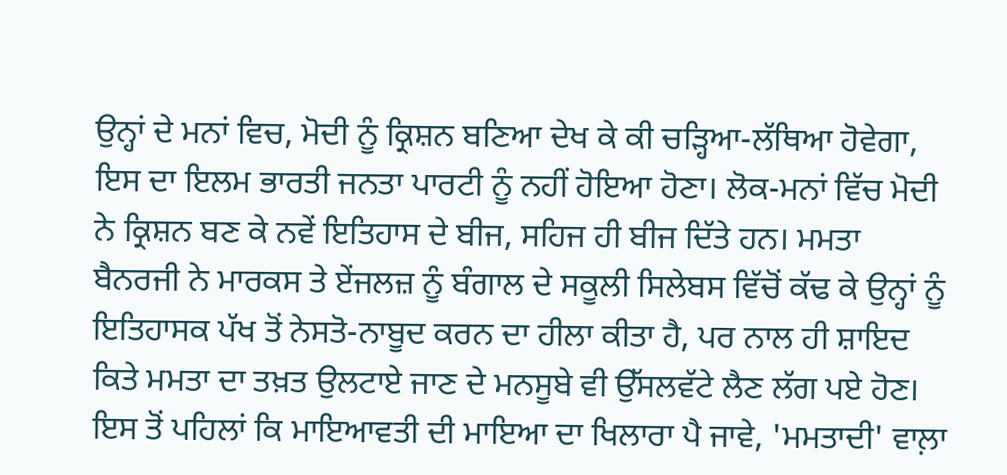ਉਨ੍ਹਾਂ ਦੇ ਮਨਾਂ ਵਿਚ, ਮੋਦੀ ਨੂੰ ਕ੍ਰਿਸ਼ਨ ਬਣਿਆ ਦੇਖ ਕੇ ਕੀ ਚੜ੍ਹਿਆ-ਲੱਥਿਆ ਹੋਵੇਗਾ, ਇਸ ਦਾ ਇਲਮ ਭਾਰਤੀ ਜਨਤਾ ਪਾਰਟੀ ਨੂੰ ਨਹੀਂ ਹੋਇਆ ਹੋਣਾ। ਲੋਕ-ਮਨਾਂ ਵਿੱਚ ਮੋਦੀ ਨੇ ਕ੍ਰਿਸ਼ਨ ਬਣ ਕੇ ਨਵੇਂ ਇਤਿਹਾਸ ਦੇ ਬੀਜ, ਸਹਿਜ ਹੀ ਬੀਜ ਦਿੱਤੇ ਹਨ। ਮਮਤਾ ਬੈਨਰਜੀ ਨੇ ਮਾਰਕਸ ਤੇ ਏਂਜਲਜ਼ ਨੂੰ ਬੰਗਾਲ ਦੇ ਸਕੂਲੀ ਸਿਲੇਬਸ ਵਿੱਚੋਂ ਕੱਢ ਕੇ ਉਨ੍ਹਾਂ ਨੂੰ ਇਤਿਹਾਸਕ ਪੱਖ ਤੋਂ ਨੇਸਤੋ-ਨਾਬੂਦ ਕਰਨ ਦਾ ਹੀਲਾ ਕੀਤਾ ਹੈ, ਪਰ ਨਾਲ ਹੀ ਸ਼ਾਇਦ ਕਿਤੇ ਮਮਤਾ ਦਾ ਤਖ਼ਤ ਉਲਟਾਏ ਜਾਣ ਦੇ ਮਨਸੂਬੇ ਵੀ ਉੱਸਲਵੱਟੇ ਲੈਣ ਲੱਗ ਪਏ ਹੋਣ।
ਇਸ ਤੋਂ ਪਹਿਲਾਂ ਕਿ ਮਾਇਆਵਤੀ ਦੀ ਮਾਇਆ ਦਾ ਖਿਲਾਰਾ ਪੈ ਜਾਵੇ, 'ਮਮਤਾਦੀ' ਵਾਲ਼ਾ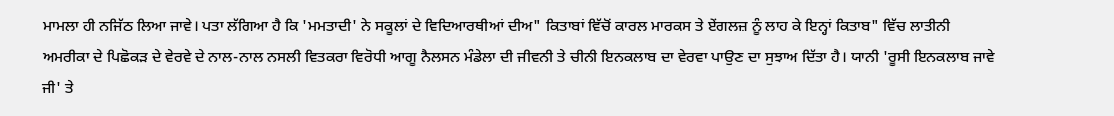ਮਾਮਲਾ ਹੀ ਨਜਿੱਠ ਲਿਆ ਜਾਵੇ। ਪਤਾ ਲੱਗਿਆ ਹੈ ਕਿ 'ਮਮਤਾਦੀ' ਨੇ ਸਕੂਲਾਂ ਦੇ ਵਿਦਿਆਰਥੀਆਂ ਦੀਅ" ਕਿਤਾਬਾਂ ਵਿੱਚੋਂ ਕਾਰਲ ਮਾਰਕਸ ਤੇ ਏਂਗਲਜ਼ ਨੂੰ ਲਾਹ ਕੇ ਇਨ੍ਹਾਂ ਕਿਤਾਬ" ਵਿੱਚ ਲਾਤੀਨੀ ਅਮਰੀਕਾ ਦੇ ਪਿਛੋਕੜ ਦੇ ਵੇਰਵੇ ਦੇ ਨਾਲ-ਨਾਲ ਨਸਲੀ ਵਿਤਕਰਾ ਵਿਰੋਧੀ ਆਗੂ ਨੈਲਸਨ ਮੰਡੇਲਾ ਦੀ ਜੀਵਨੀ ਤੇ ਚੀਨੀ ਇਨਕਲਾਬ ਦਾ ਵੇਰਵਾ ਪਾਉਣ ਦਾ ਸੁਝਾਅ ਦਿੱਤਾ ਹੈ। ਯਾਨੀ 'ਰੂਸੀ ਇਨਕਲਾਬ ਜਾਵੇ ਜੀ' ਤੇ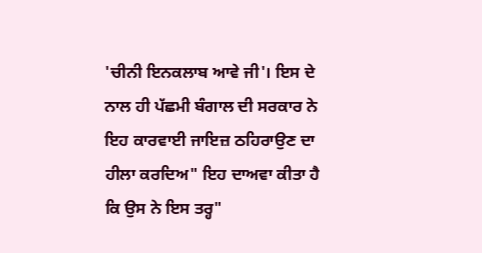'ਚੀਨੀ ਇਨਕਲਾਬ ਆਵੇ ਜੀ'। ਇਸ ਦੇ ਨਾਲ ਹੀ ਪੱਛਮੀ ਬੰਗਾਲ ਦੀ ਸਰਕਾਰ ਨੇ ਇਹ ਕਾਰਵਾਈ ਜਾਇਜ਼ ਠਹਿਰਾਉਣ ਦਾ ਹੀਲਾ ਕਰਦਿਅ" ਇਹ ਦਾਅਵਾ ਕੀਤਾ ਹੈ ਕਿ ਉਸ ਨੇ ਇਸ ਤਰ੍ਹ"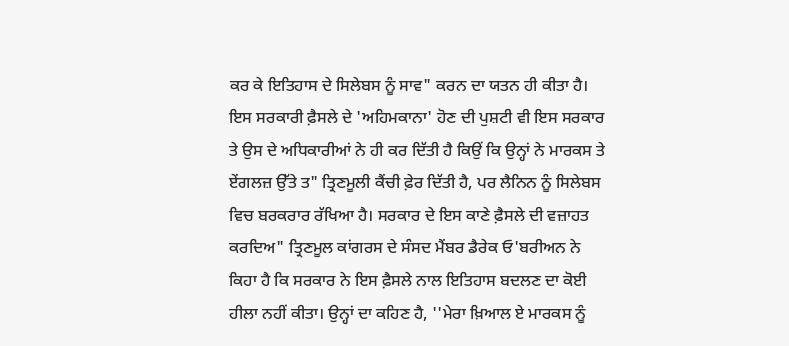ਕਰ ਕੇ ਇਤਿਹਾਸ ਦੇ ਸਿਲੇਬਸ ਨੂੰ ਸਾਵ" ਕਰਨ ਦਾ ਯਤਨ ਹੀ ਕੀਤਾ ਹੈ।
ਇਸ ਸਰਕਾਰੀ ਫ਼ੈਸਲੇ ਦੇ 'ਅਹਿਮਕਾਨਾ' ਹੋਣ ਦੀ ਪੁਸ਼ਟੀ ਵੀ ਇਸ ਸਰਕਾਰ ਤੇ ਉਸ ਦੇ ਅਧਿਕਾਰੀਆਂ ਨੇ ਹੀ ਕਰ ਦਿੱਤੀ ਹੈ ਕਿਉਂ ਕਿ ਉਨ੍ਹਾਂ ਨੇ ਮਾਰਕਸ ਤੇ ਏਂਗਲਜ਼ ਉੱਤੇ ਤ" ਤ੍ਰਿਣਮੂਲੀ ਕੈਂਚੀ ਫ਼ੇਰ ਦਿੱਤੀ ਹੈ, ਪਰ ਲੈਨਿਨ ਨੂੰ ਸਿਲੇਬਸ ਵਿਚ ਬਰਕਰਾਰ ਰੱਖਿਆ ਹੈ। ਸਰਕਾਰ ਦੇ ਇਸ ਕਾਣੇ ਫ਼ੈਸਲੇ ਦੀ ਵਜ਼ਾਹਤ ਕਰਦਿਅ" ਤ੍ਰਿਣਮੂਲ ਕਾਂਗਰਸ ਦੇ ਸੰਸਦ ਮੈਂਬਰ ਡੈਰੇਕ ਓ'ਬਰੀਅਨ ਨੇ ਕਿਹਾ ਹੈ ਕਿ ਸਰਕਾਰ ਨੇ ਇਸ ਫ਼ੈਸਲੇ ਨਾਲ ਇਤਿਹਾਸ ਬਦਲਣ ਦਾ ਕੋਈ ਹੀਲਾ ਨਹੀਂ ਕੀਤਾ। ਉਨ੍ਹਾਂ ਦਾ ਕਹਿਣ ਹੈ, ''ਮੇਰਾ ਖ਼ਿਆਲ ਏ ਮਾਰਕਸ ਨੂੰ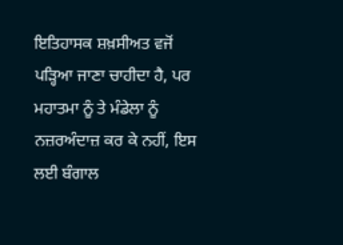ਇਤਿਹਾਸਕ ਸ਼ਖ਼ਸੀਅਤ ਵਜੋਂ ਪੜ੍ਹਿਆ ਜਾਣਾ ਚਾਹੀਦਾ ਹੈ, ਪਰ ਮਹਾਤਮਾ ਨੂੰ ਤੇ ਮੰਡੇਲਾ ਨੂੰ ਨਜ਼ਰਅੰਦਾਜ਼ ਕਰ ਕੇ ਨਹੀਂ, ਇਸ ਲਈ ਬੰਗਾਲ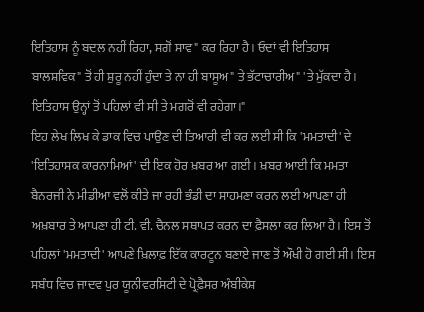ਇਤਿਹਾਸ ਨੂੰ ਬਦਲ ਨਹੀਂ ਰਿਹਾ, ਸਗੋਂ ਸਾਵ" ਕਰ ਰਿਹਾ ਹੈ। ਓਦਾਂ ਵੀ ਇਤਿਹਾਸ ਬਾਲਸ਼ਵਿਕ" ਤੋਂ ਹੀ ਸ਼ੁਰੂ ਨਹੀਂ ਹੁੰਦਾ ਤੇ ਨਾ ਹੀ ਬਾਸੂਅ" ਤੇ ਭੱਟਾਚਾਰੀਅ" 'ਤੇ ਮੁੱਕਦਾ ਹੈ। ਇਤਿਹਾਸ ਉਨ੍ਹਾਂ ਤੋਂ ਪਹਿਲਾਂ ਵੀ ਸੀ ਤੇ ਮਗਰੋਂ ਵੀ ਰਹੇਗਾ।"
ਇਹ ਲੇਖ ਲਿਖ ਕੇ ਡਾਕ ਵਿਚ ਪਾਉਣ ਦੀ ਤਿਆਰੀ ਵੀ ਕਰ ਲਈ ਸੀ ਕਿ 'ਮਮਤਾਦੀ' ਦੇ 'ਇਤਿਹਾਸਕ ਕਾਰਨਾਮਿਆਂ' ਦੀ ਇਕ ਹੋਰ ਖ਼ਬਰ ਆ ਗਈ। ਖ਼ਬਰ ਆਈ ਕਿ ਮਮਤਾ ਬੈਨਰਜੀ ਨੇ ਮੀਡੀਆ ਵਲੋਂ ਕੀਤੇ ਜਾ ਰਹੀ ਭੰਡੀ ਦਾ ਸਾਹਮਣਾ ਕਰਨ ਲਈ ਆਪਣਾ ਹੀ ਅਖ਼ਬਾਰ ਤੇ ਆਪਣਾ ਹੀ ਟੀ. ਵੀ. ਚੈਨਲ ਸਥਾਪਤ ਕਰਨ ਦਾ ਫ਼ੈਸਲਾ ਕਰ ਲਿਆ ਹੈ। ਇਸ ਤੋਂ ਪਹਿਲਾਂ 'ਮਮਤਾਦੀ' ਆਪਣੇ ਖ਼ਿਲਾਫ਼ ਇੱਕ ਕਾਰਟੂਨ ਬਣਾਏ ਜਾਣ ਤੋਂ ਔਖੀ ਹੋ ਗਈ ਸੀ। ਇਸ ਸਬੰਧ ਵਿਚ ਜਾਦਵ ਪੁਰ ਯੂਨੀਵਰਸਿਟੀ ਦੇ ਪ੍ਰੋਫ਼ੈਸਰ ਅੰਬੀਕੇਸ਼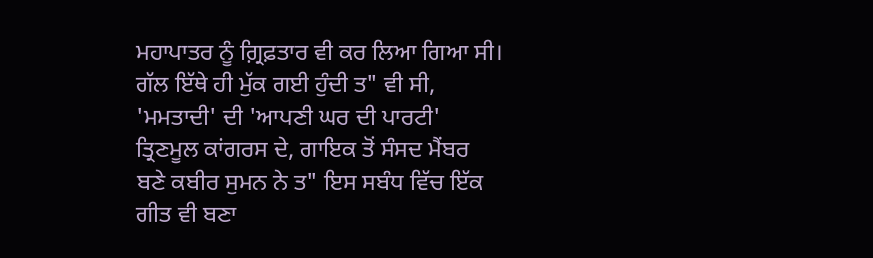ਮਹਾਪਾਤਰ ਨੂੰ ਗ਼੍ਰਿਫ਼ਤਾਰ ਵੀ ਕਰ ਲਿਆ ਗਿਆ ਸੀ। ਗੱਲ ਇੱਥੇ ਹੀ ਮੁੱਕ ਗਈ ਹੁੰਦੀ ਤ" ਵੀ ਸੀ, 'ਮਮਤਾਦੀ' ਦੀ 'ਆਪਣੀ ਘਰ ਦੀ ਪਾਰਟੀ' ਤ੍ਰਿਣਮੂਲ ਕਾਂਗਰਸ ਦੇ, ਗਾਇਕ ਤੋਂ ਸੰਸਦ ਮੈਂਬਰ ਬਣੇ ਕਬੀਰ ਸੁਮਨ ਨੇ ਤ" ਇਸ ਸਬੰਧ ਵਿੱਚ ਇੱਕ ਗੀਤ ਵੀ ਬਣਾ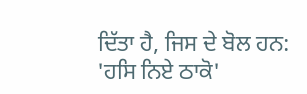ਦਿੱਤਾ ਹੈ, ਜਿਸ ਦੇ ਬੋਲ ਹਨ: 'ਹਸਿ ਨਿਏ ਠਾਕੋ'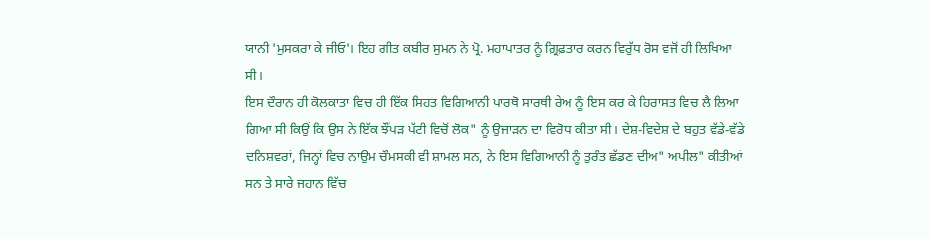ਯਾਨੀ 'ਮੁਸਕਰਾ ਕੇ ਜੀਓ'। ਇਹ ਗੀਤ ਕਬੀਰ ਸੁਮਨ ਨੇ ਪ੍ਰੋ. ਮਹਾਪਾਤਰ ਨੂੰ ਗ਼੍ਰਿਫ਼ਤਾਰ ਕਰਨ ਵਿਰੁੱਧ ਰੋਸ ਵਜੋਂ ਹੀ ਲਿਖਿਆ ਸੀ।
ਇਸ ਦੌਰਾਨ ਹੀ ਕੋਲਕਾਤਾ ਵਿਚ ਹੀ ਇੱਕ ਸਿਹਤ ਵਿਗਿਆਨੀ ਪਾਰਥੋ ਸਾਰਥੀ ਰੇਅ ਨੂੰ ਇਸ ਕਰ ਕੇ ਹਿਰਾਸਤ ਵਿਚ ਲੈ ਲਿਆ ਗਿਆ ਸੀ ਕਿਉਂ ਕਿ ਉਸ ਨੇ ਇੱਕ ਝੌਂਪੜ ਪੱਟੀ ਵਿਚੋਂ ਲੋਕ" ਨੂੰ ਉਜਾੜਨ ਦਾ ਵਿਰੋਧ ਕੀਤਾ ਸੀ। ਦੇਸ਼-ਵਿਦੇਸ਼ ਦੇ ਬਹੁਤ ਵੱਡੇ-ਵੱਡੇ ਦਨਿਸ਼ਵਰਾਂ, ਜਿਨ੍ਹਾਂ ਵਿਚ ਨਾਉਮ ਚੌਮਸਕੀ ਵੀ ਸ਼ਾਮਲ ਸਨ, ਨੇ ਇਸ ਵਿਗਿਆਨੀ ਨੂੰ ਤੁਰੰਤ ਛੱਡਣ ਦੀਅ" ਅਪੀਲ" ਕੀਤੀਆਂ ਸਨ ਤੇ ਸਾਰੇ ਜਹਾਨ ਵਿੱਚ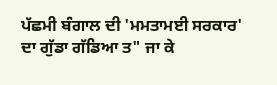ਪੱਛਮੀ ਬੰਗਾਲ ਦੀ 'ਮਮਤਾਮਈ ਸਰਕਾਰ' ਦਾ ਗੁੱਡਾ ਗੱਡਿਆ ਤ" ਜਾ ਕੇ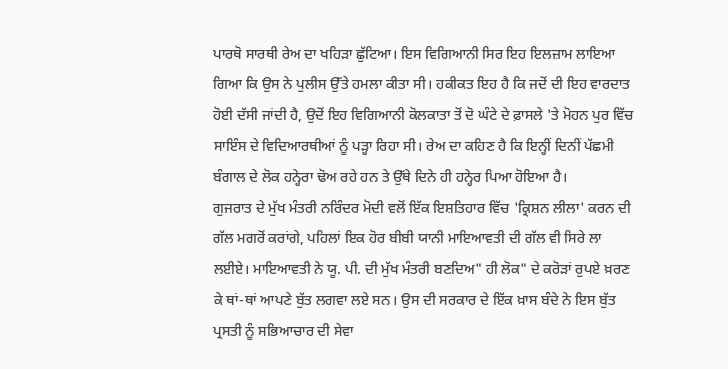ਪਾਰਥੋ ਸਾਰਥੀ ਰੇਅ ਦਾ ਖਹਿੜਾ ਛੁੱਟਿਆ। ਇਸ ਵਿਗਿਆਨੀ ਸਿਰ ਇਹ ਇਲਜ਼ਾਮ ਲਾਇਆ ਗਿਆ ਕਿ ਉਸ ਨੇ ਪੁਲੀਸ ਉੱਤੇ ਹਮਲਾ ਕੀਤਾ ਸੀ। ਹਕੀਕਤ ਇਹ ਹੈ ਕਿ ਜਦੋਂ ਦੀ ਇਹ ਵਾਰਦਾਤ ਹੋਈ ਦੱਸੀ ਜਾਂਦੀ ਹੈ, ਉਦੋਂ ਇਹ ਵਿਗਿਆਨੀ ਕੋਲਕਾਤਾ ਤੋਂ ਦੋ ਘੰਟੇ ਦੇ ਫ਼ਾਸਲੇ 'ਤੇ ਮੋਹਨ ਪੁਰ ਵਿੱਚ ਸਾਇੰਸ ਦੇ ਵਿਦਿਆਰਥੀਆਂ ਨੂੰ ਪੜ੍ਹਾ ਰਿਹਾ ਸੀ। ਰੇਅ ਦਾ ਕਹਿਣ ਹੈ ਕਿ ਇਨ੍ਹੀਂ ਦਿਨੀਂ ਪੱਛਮੀ ਬੰਗਾਲ ਦੇ ਲੋਕ ਹਨ੍ਹੇਰਾ ਢੋਅ ਰਹੇ ਹਨ ਤੇ ਉੱਥੇ ਦਿਨੇ ਹੀ ਹਨ੍ਹੇਰ ਪਿਆ ਹੋਇਆ ਹੈ।
ਗੁਜਰਾਤ ਦੇ ਮੁੱਖ ਮੰਤਰੀ ਨਰਿੰਦਰ ਮੋਦੀ ਵਲੋਂ ਇੱਕ ਇਸ਼ਤਿਹਾਰ ਵਿੱਚ 'ਕ੍ਰਿਸ਼ਨ ਲੀਲਾ' ਕਰਨ ਦੀ ਗੱਲ ਮਗਰੋਂ ਕਰਾਂਗੇ, ਪਹਿਲਾਂ ਇਕ ਹੋਰ ਬੀਬੀ ਯਾਨੀ ਮਾਇਆਵਤੀ ਦੀ ਗੱਲ ਵੀ ਸਿਰੇ ਲਾ ਲਈਏ। ਮਾਇਆਵਤੀ ਨੇ ਯੂ. ਪੀ. ਦੀ ਮੁੱਖ ਮੰਤਰੀ ਬਣਦਿਅ" ਹੀ ਲੋਕ" ਦੇ ਕਰੋੜਾਂ ਰੁਪਏ ਖ਼ਰਣ ਕੇ ਥਾਂ-ਥਾਂ ਆਪਣੇ ਬੁੱਤ ਲਗਵਾ ਲਏ ਸਨ। ਉਸ ਦੀ ਸਰਕਾਰ ਦੇ ਇੱਕ ਖ਼ਾਸ ਬੰਦੇ ਨੇ ਇਸ ਬੁੱਤ ਪ੍ਰਸਤੀ ਨੂੰ ਸਭਿਆਚਾਰ ਦੀ ਸੇਵਾ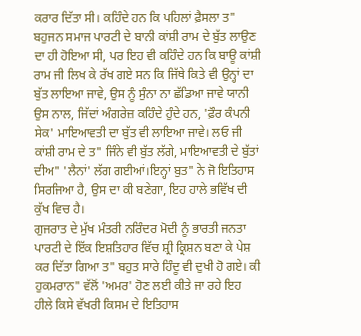ਕਰਾਰ ਦਿੱਤਾ ਸੀ। ਕਹਿੰਦੇ ਹਨ ਕਿ ਪਹਿਲਾਂ ਫ਼ੈਸਲਾ ਤ" ਬਹੁਜਨ ਸਮਾਜ ਪਾਰਟੀ ਦੇ ਬਾਨੀ ਕਾਂਸ਼ੀ ਰਾਮ ਦੇ ਬੁੱਤ ਲਾਉਣ ਦਾ ਹੀ ਹੋਇਆ ਸੀ, ਪਰ ਇਹ ਵੀ ਕਹਿੰਦੇ ਹਨ ਕਿ ਬਾਊ ਕਾਂਸ਼ੀ ਰਾਮ ਜੀ ਲਿਖ ਕੇ ਰੱਖ ਗਏ ਸਨ ਕਿ ਜਿੱਥੇ ਕਿਤੇ ਵੀ ਉਨ੍ਹਾਂ ਦਾ ਬੁੱਤ ਲਾਇਆ ਜਾਵੇ, ਉਸ ਨੂੰ ਸੁੰਨਾ ਨਾ ਛੱਡਿਆ ਜਾਵੇ ਯਾਨੀ ਉਸ ਨਾਲ, ਜਿੱਦਾਂ ਅੰਗਰੇਜ਼ ਕਹਿੰਦੇ ਹੁੰਦੇ ਹਨ, 'ਫ਼ੌਰ ਕੰਪਨੀ ਸੇਕ' ਮਾਇਆਵਤੀ ਦਾ ਬੁੱਤ ਵੀ ਲਾਇਆ ਜਾਵੇ। ਲਓ ਜੀ ਕਾਂਸ਼ੀ ਰਾਮ ਦੇ ਤ" ਜਿੰਨੇ ਵੀ ਬੁੱਤ ਲੱਗੇ, ਮਾਇਆਵਤੀ ਦੇ ਬੁੱਤਾਂ ਦੀਅ" 'ਲੈਨਾਂ' ਲੱਗ ਗਈਆਂ।ਇਨ੍ਹਾਂ ਬੁਤ" ਨੇ ਜੋ ਇਤਿਹਾਸ ਸਿਰਜਿਆ ਹੈ, ਉਸ ਦਾ ਕੀ ਬਣੇਗਾ, ਇਹ ਹਾਲੇ ਭਵਿੱਖ ਦੀ ਕੁੱਖ ਵਿਚ ਹੈ।
ਗੁਜਰਾਤ ਦੇ ਮੁੱਖ ਮੰਤਰੀ ਨਰਿੰਦਰ ਮੋਦੀ ਨੂੰ ਭਾਰਤੀ ਜਨਤਾ ਪਾਰਟੀ ਦੇ ਇੱਕ ਇਸ਼ਤਿਹਾਰ ਵਿੱਚ ਸ਼੍ਰੀ ਕ੍ਰਿਸ਼ਨ ਬਣਾ ਕੇ ਪੇਸ਼ ਕਰ ਦਿੱਤਾ ਗਿਆ ਤ" ਬਹੁਤ ਸਾਰੇ ਹਿੰਦੂ ਵੀ ਦੁਖੀ ਹੋ ਗਏ। ਕੀ ਹੁਕਮਰਾਨ" ਵੱਲੋਂ 'ਅਮਰ' ਹੋਣ ਲਈ ਕੀਤੇ ਜਾ ਰਹੇ ਇਹ ਹੀਲੇ ਕਿਸੇ ਵੱਖਰੀ ਕਿਸਮ ਦੇ ਇਤਿਹਾਸ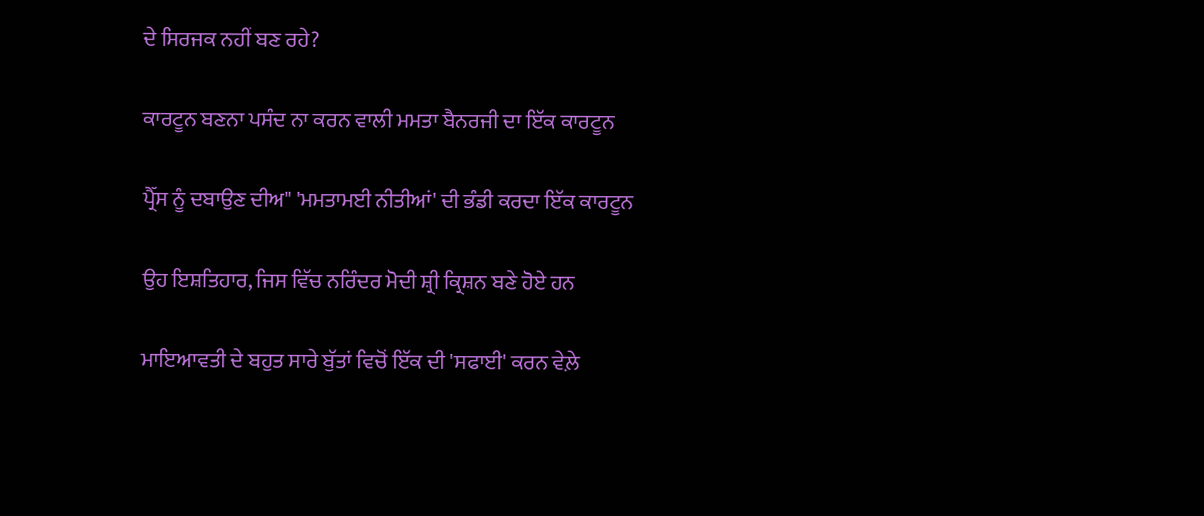ਦੇ ਸਿਰਜਕ ਨਹੀਂ ਬਣ ਰਹੇ?

ਕਾਰਟੂਨ ਬਣਨਾ ਪਸੰਦ ਨਾ ਕਰਨ ਵਾਲੀ ਮਮਤਾ ਬੈਨਰਜੀ ਦਾ ਇੱਕ ਕਾਰਟੂਨ

ਪ੍ਰੈੱਸ ਨੂੰ ਦਬਾਉਣ ਦੀਅ" 'ਮਮਤਾਮਈ ਨੀਤੀਆਂ' ਦੀ ਭੰਡੀ ਕਰਦਾ ਇੱਕ ਕਾਰਟੂਨ

ਉਹ ਇਸ਼ਤਿਹਾਰ, ਜਿਸ ਵਿੱਚ ਨਰਿੰਦਰ ਮੋਦੀ ਸ਼੍ਰੀ ਕ੍ਰਿਸ਼ਨ ਬਣੇ ਹੋਏ ਹਨ

ਮਾਇਆਵਤੀ ਦੇ ਬਹੁਤ ਸਾਰੇ ਬੁੱਤਾਂ ਵਿਚੋਂ ਇੱਕ ਦੀ 'ਸਫਾਈ' ਕਰਨ ਵੇਲ਼ੇ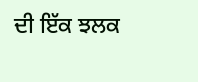ਦੀ ਇੱਕ ਝਲਕ